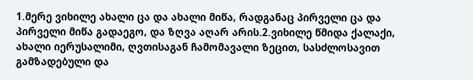1.მერე ვიხილე ახალი ცა და ახალი მიწა, რადგანაც პირველი ცა და პირველი მიწა გადაეგო, და ზღვა აღარ არის.2.ვიხილე წმიდა ქალაქი, ახალი იერუსალიმი, ღვთისაგან ჩამომავალი ზეცით, სასძლოსავით გამზადებული და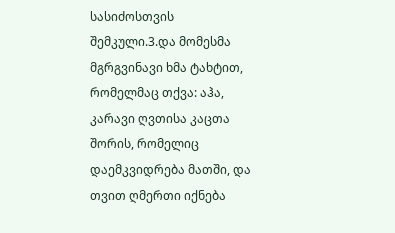სასიძოსთვის შემკული.3.და მომესმა მგრგვინავი ხმა ტახტით, რომელმაც თქვა: აჰა, კარავი ღვთისა კაცთა შორის, რომელიც დაემკვიდრება მათში, და თვით ღმერთი იქნება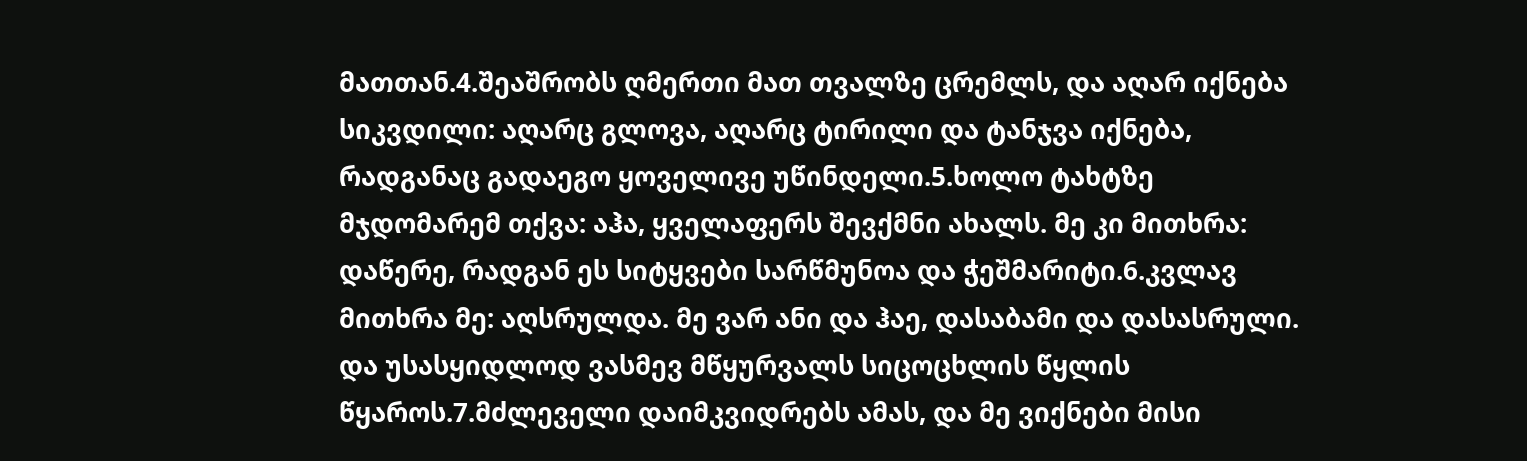მათთან.4.შეაშრობს ღმერთი მათ თვალზე ცრემლს, და აღარ იქნება სიკვდილი: აღარც გლოვა, აღარც ტირილი და ტანჯვა იქნება, რადგანაც გადაეგო ყოველივე უწინდელი.5.ხოლო ტახტზე მჯდომარემ თქვა: აჰა, ყველაფერს შევქმნი ახალს. მე კი მითხრა: დაწერე, რადგან ეს სიტყვები სარწმუნოა და ჭეშმარიტი.6.კვლავ მითხრა მე: აღსრულდა. მე ვარ ანი და ჰაე, დასაბამი და დასასრული. და უსასყიდლოდ ვასმევ მწყურვალს სიცოცხლის წყლის წყაროს.7.მძლეველი დაიმკვიდრებს ამას, და მე ვიქნები მისი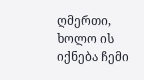ღმერთი, ხოლო ის იქნება ჩემი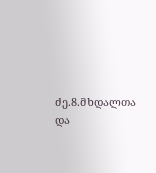ძე.8.მხდალთა და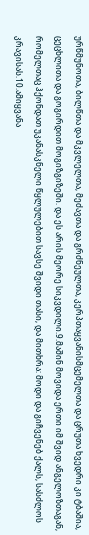ურწმუნოთა, ბილწთა და მკვლელთა, მეძავთა და გრძნეულთა, კერპთაყვანისმცემელთა და ცრუთა ხვედრი კი ტბაშია, ცეცხლითა და გოგირდით მოგიზგიზეში. და ეს არის მეორე სიკვდილი.9.მაშინ მოვიდა ერთი იმ შვიდ ანგელოზთაგან, რომელთაც ჰქონდათ უკანასკნელი წყლულებით სავსე შვიდი თასი, და მითხრა: მოდი და გიჩვენებ ქალს, სასძლოს კრავისას.10.ამიყვანა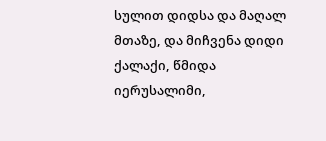სულით დიდსა და მაღალ მთაზე, და მიჩვენა დიდი ქალაქი, წმიდა იერუსალიმი,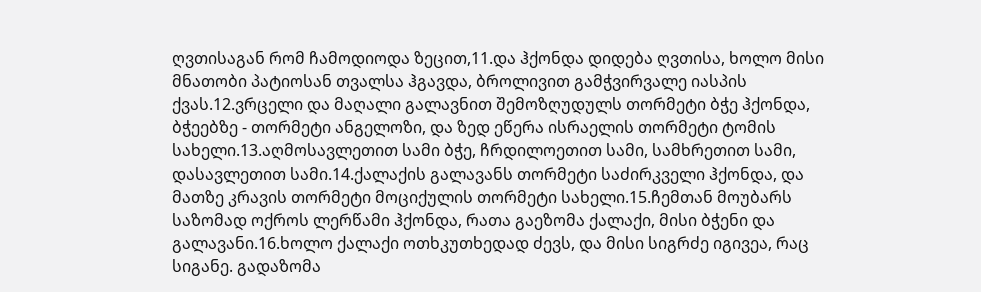ღვთისაგან რომ ჩამოდიოდა ზეცით,11.და ჰქონდა დიდება ღვთისა, ხოლო მისი მნათობი პატიოსან თვალსა ჰგავდა, ბროლივით გამჭვირვალე იასპის ქვას.12.ვრცელი და მაღალი გალავნით შემოზღუდულს თორმეტი ბჭე ჰქონდა, ბჭეებზე - თორმეტი ანგელოზი, და ზედ ეწერა ისრაელის თორმეტი ტომის სახელი.13.აღმოსავლეთით სამი ბჭე, ჩრდილოეთით სამი, სამხრეთით სამი, დასავლეთით სამი.14.ქალაქის გალავანს თორმეტი საძირკველი ჰქონდა, და მათზე კრავის თორმეტი მოციქულის თორმეტი სახელი.15.ჩემთან მოუბარს საზომად ოქროს ლერწამი ჰქონდა, რათა გაეზომა ქალაქი, მისი ბჭენი და გალავანი.16.ხოლო ქალაქი ოთხკუთხედად ძევს, და მისი სიგრძე იგივეა, რაც სიგანე. გადაზომა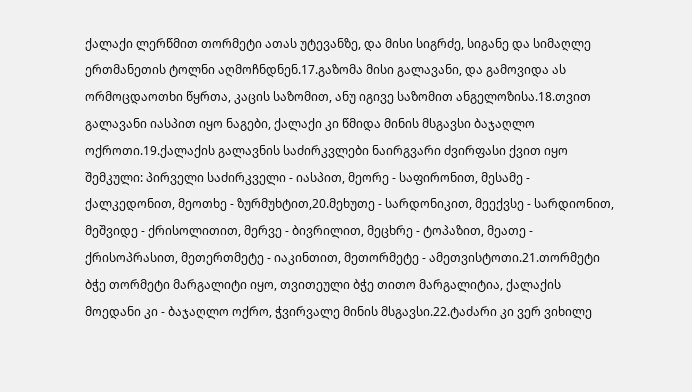ქალაქი ლერწმით თორმეტი ათას უტევანზე, და მისი სიგრძე, სიგანე და სიმაღლე ერთმანეთის ტოლნი აღმოჩნდნენ.17.გაზომა მისი გალავანი, და გამოვიდა ას ორმოცდაოთხი წყრთა, კაცის საზომით, ანუ იგივე საზომით ანგელოზისა.18.თვით გალავანი იასპით იყო ნაგები, ქალაქი კი წმიდა მინის მსგავსი ბაჯაღლო ოქროთი.19.ქალაქის გალავნის საძირკვლები ნაირგვარი ძვირფასი ქვით იყო შემკული: პირველი საძირკველი - იასპით, მეორე - საფირონით, მესამე - ქალკედონით, მეოთხე - ზურმუხტით,20.მეხუთე - სარდონიკით, მეექვსე - სარდიონით, მეშვიდე - ქრისოლითით, მერვე - ბივრილით, მეცხრე - ტოპაზით, მეათე - ქრისოპრასით, მეთერთმეტე - იაკინთით, მეთორმეტე - ამეთვისტოთი.21.თორმეტი ბჭე თორმეტი მარგალიტი იყო, თვითეული ბჭე თითო მარგალიტია, ქალაქის მოედანი კი - ბაჯაღლო ოქრო, ჭვირვალე მინის მსგავსი.22.ტაძარი კი ვერ ვიხილე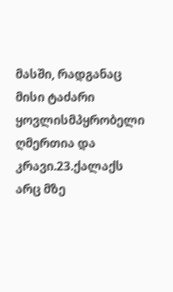მასში, რადგანაც მისი ტაძარი ყოვლისმპყრობელი ღმერთია და კრავი.23.ქალაქს არც მზე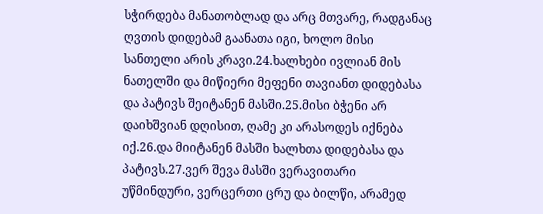სჭირდება მანათობლად და არც მთვარე, რადგანაც ღვთის დიდებამ გაანათა იგი, ხოლო მისი სანთელი არის კრავი.24.ხალხები ივლიან მის ნათელში და მიწიერი მეფენი თავიანთ დიდებასა და პატივს შეიტანენ მასში.25.მისი ბჭენი არ დაიხშვიან დღისით, ღამე კი არასოდეს იქნება იქ.26.და მიიტანენ მასში ხალხთა დიდებასა და პატივს.27.ვერ შევა მასში ვერავითარი უწმინდური, ვერცერთი ცრუ და ბილწი, არამედ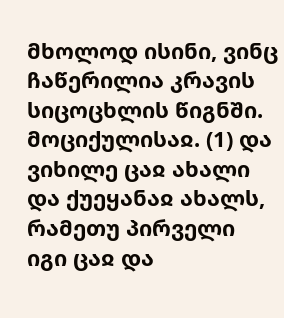მხოლოდ ისინი, ვინც ჩაწერილია კრავის სიცოცხლის წიგნში.
მოციქულისაჲ. (1) და ვიხილე ცაჲ ახალი და ქუეყანაჲ ახალს, რამეთუ პირველი იგი ცაჲ და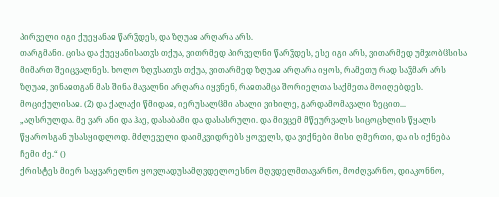პირველი იგი ქუეყანაჲ წარჴდეს, და ზღუაჲ არღარა არს.
თარგმანი. ცისა და ქუეყანისათჳს თქუა, ვითრმედ პირველნი წარჴდეს, ესე იგი არს, ვითარმედ უმჯობჱსისა მიმართ შეიცვალნეს. ხოლო ზღჳსათჳს თქუა, ვითარმედ ზღუაჲ არღარა იყოს, რამეთუ რად საჴმარ არს ზღუაჲ, ვინაჲთგან მას შინა მავალნი არღარა იყვნენ, რაჲთამცა შორიელთა საქმეთა მოიღებდეს.
მოციქულისაჲ. (2) და ქალაქი წმიდაჲ, იერუსალჱმი ახალი ვიხილე, გარდამომავალი ზეცით...
„აღსრულდა. მე ვარ ანი და ჰაე, დასაბამი და დასასრული. და მივცემ მწეურვალს სიცოცხლის წყალს წყაროსგან უსასყიდლოდ. მძლეველი დაიმკვიდრებს ყოველს, და ვიქნები მისი ღმერთი, და ის იქნება ჩემი ძე.“ ()
ქრისტეს მიერ საყვარელნო ყოვლადუსამღვდელოესნო მღვდელმთავარნო, მოძღვარნო, დიაკონნო,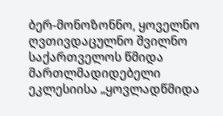ბერ-მონოზონნო, ყოველნო ღვთივდაცულნო შვილნო საქართველოს წმიდა მართლმადიდებელი ეკლესიისა „ყოვლადწმიდა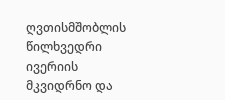ღვთისმშობლის წილხვედრი ივერიის მკვიდრნო და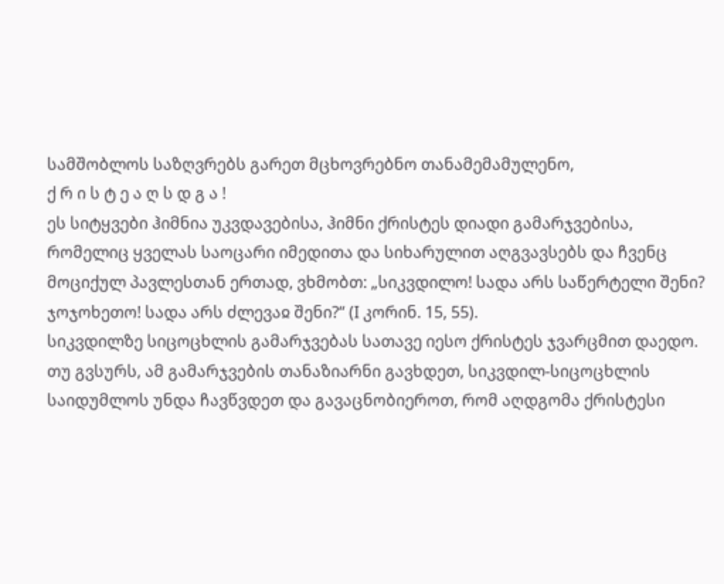სამშობლოს საზღვრებს გარეთ მცხოვრებნო თანამემამულენო,
ქ რ ი ს ტ ე ა ღ ს დ გ ა !
ეს სიტყვები ჰიმნია უკვდავებისა, ჰიმნი ქრისტეს დიადი გამარჯვებისა, რომელიც ყველას საოცარი იმედითა და სიხარულით აღგვავსებს და ჩვენც მოციქულ პავლესთან ერთად, ვხმობთ: „სიკვდილო! სადა არს საწერტელი შენი? ჯოჯოხეთო! სადა არს ძლევაჲ შენი?“ (I კორინ. 15, 55).
სიკვდილზე სიცოცხლის გამარჯვებას სათავე იესო ქრისტეს ჯვარცმით დაედო. თუ გვსურს, ამ გამარჯვების თანაზიარნი გავხდეთ, სიკვდილ-სიცოცხლის საიდუმლოს უნდა ჩავწვდეთ და გავაცნობიეროთ, რომ აღდგომა ქრისტესი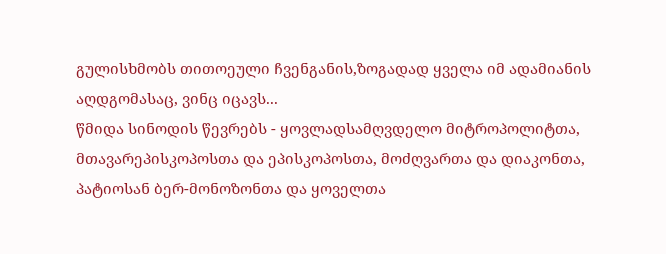გულისხმობს თითოეული ჩვენგანის,ზოგადად ყველა იმ ადამიანის აღდგომასაც, ვინც იცავს...
წმიდა სინოდის წევრებს - ყოვლადსამღვდელო მიტროპოლიტთა, მთავარეპისკოპოსთა და ეპისკოპოსთა, მოძღვართა და დიაკონთა, პატიოსან ბერ-მონოზონთა და ყოველთა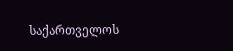საქართველოს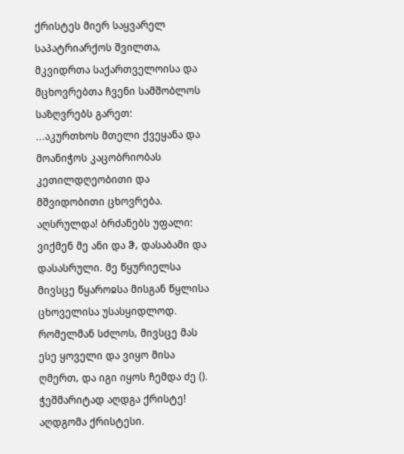ქრისტეს მიერ საყვარელ საპატრიარქოს შვილთა, მკვიდრთა საქართველოისა და მცხოვრებთა ჩვენი სამშობლოს საზღვრებს გარეთ:
...აკურთხოს მთელი ქვეყანა და მოანიჭოს კაცობრიობას კეთილდღეობითი და მშვიდობითი ცხოვრება.
აღსრულდა! ბრძანებს უფალი: ვიქმენ მე ანი და ჵ, დასაბამი და დასასრული. მე წყურიელსა მივსცე წყაროჲსა მისგან წყლისა ცხოველისა უსასყიდლოდ. რომელმან სძლოს, მივსცე მას ესე ყოველი და ვიყო მისა ღმერთ, და იგი იყოს ჩემდა ძე ().
ჭეშმარიტად აღდგა ქრისტე!
აღდგომა ქრისტესი.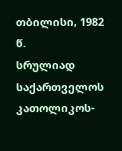თბილისი, 1982 წ.
სრულიად საქართველოს კათოლიკოს-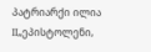პატრიარქი ილია II„ეპისტოლენი,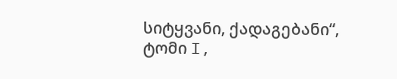სიტყვანი, ქადაგებანი“, ტომი I,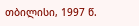თბილისი, 1997 წ.